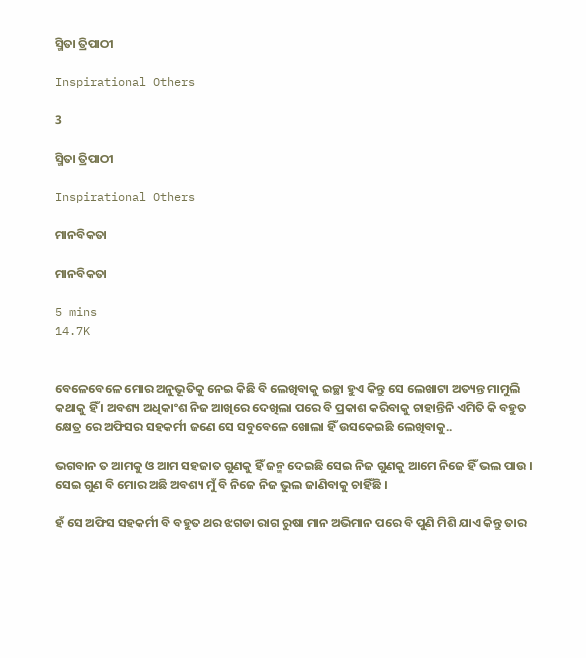ସ୍ମିତା ତ୍ରିପାଠୀ

Inspirational Others

3

ସ୍ମିତା ତ୍ରିପାଠୀ

Inspirational Others

ମାନବିକତା

ମାନବିକତା

5 mins
14.7K


ବେଳେବେଳେ ମୋର ଅନୁଭୂତିକୁ ନେଇ କିଛି ବି ଲେଖିବାକୁ ଇଚ୍ଛା ହୁଏ କିନ୍ତୁ ସେ ଲେଖାଟା ଅତ୍ୟନ୍ତ ମାମୁଲି କଥାକୁ ହିଁ । ଅବଶ୍ୟ ଅଧିକାଂଶ ନିଜ ଆଖିରେ ଦେଖିଲା ପରେ ବି ପ୍ରକାଶ କରିବାକୁ ଚାହାନ୍ତିନି ଏମିତି କି ବହୁତ କ୍ଷେତ୍ର ରେ ଅଫିସର ସହକର୍ମୀ ଜଣେ ସେ ସବୁବେଳେ ଖୋଲା ହିଁ ଉସକେଇଛି ଲେଖିବାକୁ..

ଭଗବାନ ତ ଆମକୁ ଓ ଆମ ସହଜାତ ଗୁଣକୁ ହିଁ ଜନ୍ମ ଦେଇଛି ସେଇ ନିଜ ଗୁଣକୁ ଆମେ ନିଜେ ହିଁ ଭଲ ପାଉ । ସେଇ ଗୁଣ ବି ମୋର ଅଛି ଅବଶ୍ୟ ମୁଁ ବି ନିଜେ ନିଜ ଭୁଲ ଜାଣିବାକୁ ଚାହିଁଛି ।

ହଁ ସେ ଅଫିସ ସହକର୍ମୀ ବି ବହୁତ ଥର ଝଗଡା ରାଗ ରୁଷା ମାନ ଅଭିମାନ ପରେ ବି ପୁଣି ମିଶି ଯାଏ କିନ୍ତୁ ତାର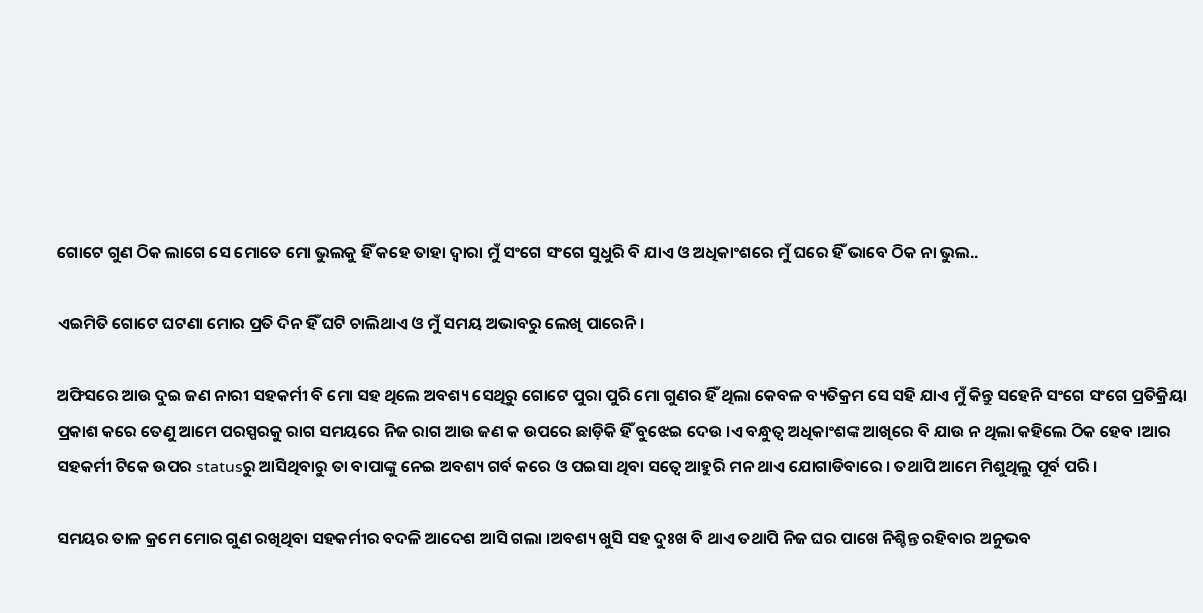ଗୋଟେ ଗୁଣ ଠିକ ଲାଗେ ସେ ମୋତେ ମୋ ଭୁଲକୁ ହିଁ କହେ ତାହା ଦ୍ୱାରା ମୁଁ ସଂଗେ ସଂଗେ ସୁଧୁରି ବି ଯାଏ ଓ ଅଧିକାଂଶରେ ମୁଁ ଘରେ ହିଁ ଭାବେ ଠିକ ନା ଭୁଲ..

ଏଇମିତି ଗୋଟେ ଘଟଣା ମୋର ପ୍ରତି ଦିନ ହିଁ ଘଟି ଚାଲିଥାଏ ଓ ମୁଁ ସମୟ ଅଭାବରୁ ଲେଖି ପାରେନି।

ଅଫିସରେ ଆଉ ଦୁଇ ଜଣ ନାରୀ ସହକର୍ମୀ ବି ମୋ ସହ ଥିଲେ ଅବଶ୍ୟ ସେଥିରୁ ଗୋଟେ ପୁରା ପୁରି ମୋ ଗୁଣର ହିଁ ଥିଲା କେବଳ ବ୍ୟତିକ୍ରମ ସେ ସହି ଯାଏ ମୁଁ କିନ୍ତୁ ସହେନି ସଂଗେ ସଂଗେ ପ୍ରତିକ୍ରିୟା ପ୍ରକାଶ କରେ ତେଣୁ ଆମେ ପରସ୍ପରକୁ ରାଗ ସମୟରେ ନିଜ ରାଗ ଆଉ ଜଣ କ ଉପରେ ଛାଡ଼ିକି ହିଁ ବୁଝେଇ ଦେଉ ।ଏ ବନ୍ଧୁତ୍ଵ ଅଧିକାଂଶଙ୍କ ଆଖିରେ ବି ଯାଉ ନ ଥିଲା କହିଲେ ଠିକ ହେବ ।ଆର ସହକର୍ମୀ ଟିକେ ଉପର statusରୁ ଆସିଥିବାରୁ ତା ବାପାଙ୍କୁ ନେଇ ଅବଶ୍ୟ ଗର୍ବ କରେ ଓ ପଇସା ଥିବା ସତ୍ଵେ ଆହୁରି ମନ ଥାଏ ଯୋଗାଡିବାରେ । ତଥାପି ଆମେ ମିଶୁଥିଲୁ ପୂର୍ବ ପରି ।

ସମୟର ତାଳ କ୍ରମେ ମୋର ଗୁଣ ରଖିଥିବା ସହକର୍ମୀର ବଦଳି ଆଦେଶ ଆସି ଗଲା ।ଅବଶ୍ୟ ଖୁସି ସହ ଦୁଃଖ ବି ଥାଏ ତଥାପି ନିଜ ଘର ପାଖେ ନିଶ୍ଚିନ୍ତ ରହିବାର ଅନୁଭବ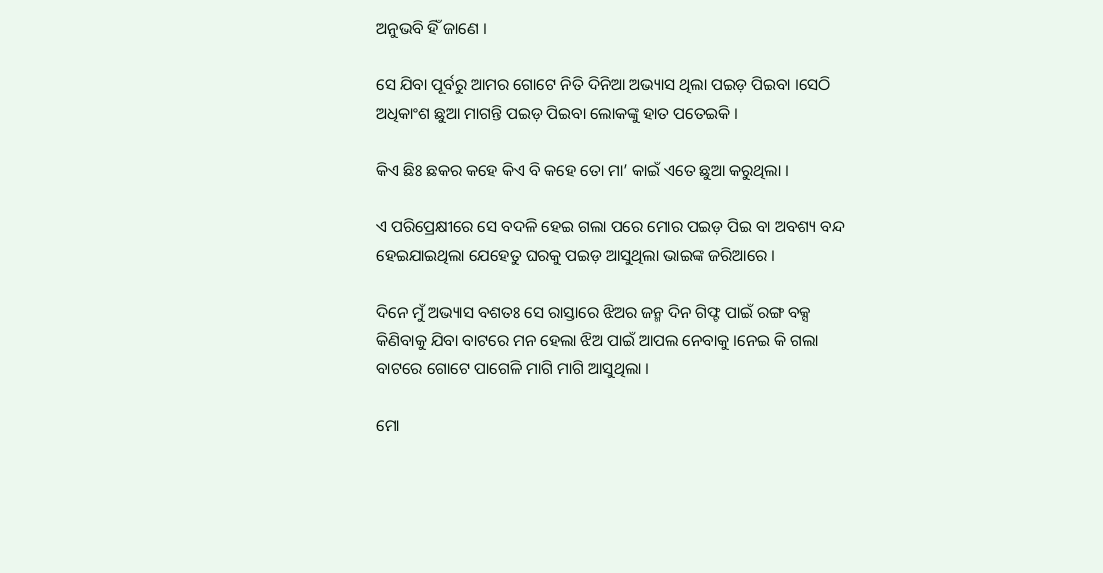ଅନୁଭବି ହିଁ ଜାଣେ ।

ସେ ଯିବା ପୂର୍ବରୁ ଆମର ଗୋଟେ ନିତି ଦିନିଆ ଅଭ୍ୟାସ ଥିଲା ପଇଡ଼ ପିଇବା ।ସେଠି ଅଧିକାଂଶ ଛୁଆ ମାଗନ୍ତି ପଇଡ଼ ପିଇବା ଲୋକଙ୍କୁ ହାତ ପତେଇକି ।

କିଏ ଛିଃ ଛକର କହେ କିଏ ବି କହେ ତୋ ମା’ କାଇଁ ଏତେ ଛୁଆ କରୁଥିଲା ।

ଏ ପରିପ୍ରେକ୍ଷୀରେ ସେ ବଦଳି ହେଇ ଗଲା ପରେ ମୋର ପଇଡ଼ ପିଇ ବା ଅବଶ୍ୟ ବନ୍ଦ ହେଇଯାଇଥିଲା ଯେହେତୁ ଘରକୁ ପଇଡ଼ ଆସୁଥିଲା ଭାଇଙ୍କ ଜରିଆରେ ।

ଦିନେ ମୁଁ ଅଭ୍ୟାସ ବଶତଃ ସେ ରାସ୍ତାରେ ଝିଅର ଜନ୍ମ ଦିନ ଗିଫ୍ଟ ପାଇଁ ରଙ୍ଗ ବକ୍ସ କିଣିବାକୁ ଯିବା ବାଟରେ ମନ ହେଲା ଝିଅ ପାଇଁ ଆପଲ ନେବାକୁ ।ନେଇ କି ଗଲା ବାଟରେ ଗୋଟେ ପାଗେଳି ମାଗି ମାଗି ଆସୁଥିଲା ।

ମୋ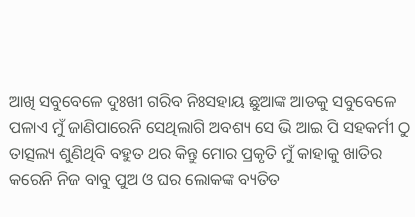ଆଖି ସବୁବେଳେ ଦୁଃଖୀ ଗରିବ ନିଃସହାୟ ଛୁଆଙ୍କ ଆଡକୁ ସବୁବେଳେ ପଳାଏ ମୁଁ ଜାଣିପାରେନି ସେଥିଲାଗି ଅବଶ୍ୟ ସେ ଭି ଆଇ ପି ସହକର୍ମୀ ଠୁ ତାତ୍ସଲ୍ୟ ଶୁଣିଥିବି ବହୁତ ଥର କିନ୍ତୁ ମୋର ପ୍ରକୃତି ମୁଁ କାହାକୁ ଖାତିର କରେନି ନିଜ ବାବୁ ପୁଅ ଓ ଘର ଲୋକଙ୍କ ବ୍ୟତିତ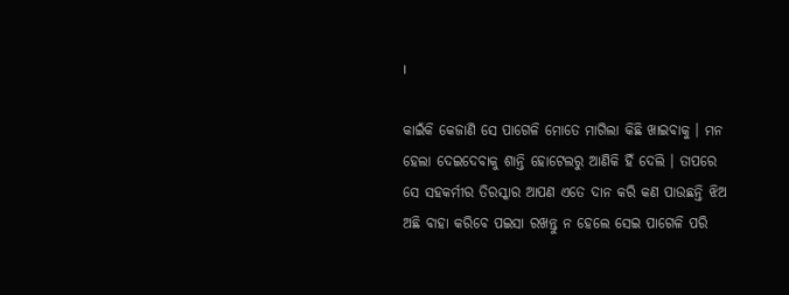।

କାଇଁକି କେଜାଣି ସେ ପାଗେଳି ମୋତେ ମାଗିଲା କିଛି ଖାଇବାକୁ । ମନ ହେଲା ଦେଇଦେବାକୁ ଶାନ୍ତି ହୋଟେଲରୁ ଆଣିକି ହିଁ ଦେଲି । ତାପରେ ସେ ସହକର୍ମୀର ତିରସ୍କାର ଆପଣ ଏତେ ଦାନ କରି କଣ ପାଉଛନ୍ତି ଝିଅ ଅଛି ବାହା କରିବେ ପଇସା ରଖନ୍ତୁ ନ ହେଲେ ସେଇ ପାଗେଳି ପରି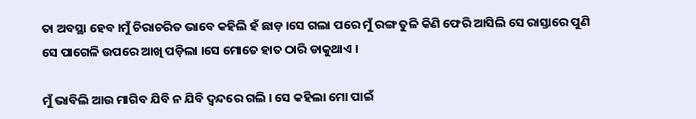ତା ଅବସ୍ଥା ହେବ ।ମୁଁ ଚିରାଚରିତ ଭାବେ କହିଲି ହଁ ଛାଡ଼ ।ସେ ଗଲା ପରେ ମୁଁ ରଙ୍ଗ ତୁଳି କିଣି ଫେରି ଆସିଲି ସେ ରାସ୍ତାରେ ପୁଣି ସେ ପାଗେଳି ଉପରେ ଆଖି ପଡ଼ିଲା ।ସେ ମୋତେ ହାତ ଠାରି ଡାକୁଥାଏ ।

ମୁଁ ଭାବିଲି ଆଉ ମାଗିବ ଯିବି ନ ଯିବି ଦ୍ଵନ୍ଦରେ ଗଲି । ସେ କହିଲା ମୋ ପାଇଁ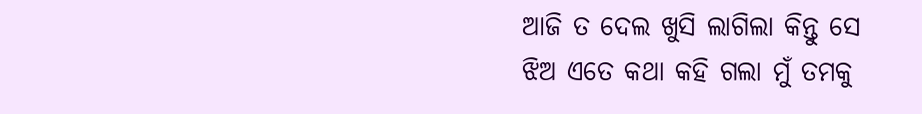ଆଜି ତ ଦେଲ ଖୁସି ଲାଗିଲା କିନ୍ତୁ ସେ ଝିଅ ଏତେ କଥା କହି ଗଲା ମୁଁ ତମକୁ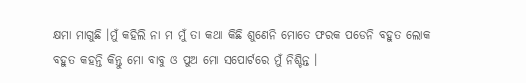କ୍ଷମା ମାଗୁଛି ।ମୁଁ କହିଲି ନା ମ ମୁଁ ତା କଥା କିଛି ଶୁଣେନି ମୋତେ ଫରକ ପଡେନି ବହୁତ ଲୋକ ବହୁତ କହନ୍ତି କିନ୍ତୁ ମୋ ବାବୁ ଓ ପୁଅ ମୋ ସପୋର୍ଟରେ ମୁଁ ନିଶ୍ଚିନ୍ତ ।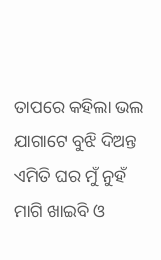ତାପରେ କହିଲା ଭଲ ଯାଗାଟେ ବୁଝି ଦିଅନ୍ତ ଏମିତି ଘର ମୁଁ ନୁହଁ ମାଗି ଖାଇବି ଓ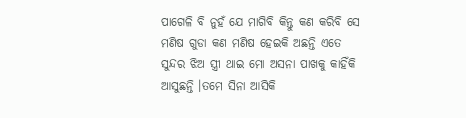ପାଗେଳି ବି ନୁହଁ ଯେ ମାଗିବି କିନ୍ତୁ କଣ କରିବି ସେ ମଣିଷ ଗୁଡା କଣ ମଣିଷ ହେଇକି ଅଛନ୍ତି ଏତେ ସୁନ୍ଦର ଝିଅ ସ୍ତ୍ରୀ ଥାଇ ମୋ ଅସନା ପାଖକୁ କାହିଁକି ଆସୁଛନ୍ତି ।ତମେ ସିନା ଆସିକି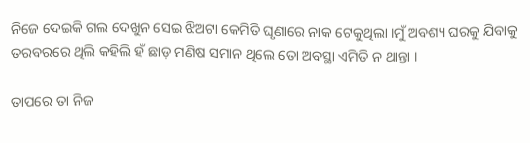ନିଜେ ଦେଇକି ଗଲ ଦେଖୁନ ସେଇ ଝିଅଟା କେମିତି ଘୃଣାରେ ନାକ ଟେକୁଥିଲା ।ମୁଁ ଅବଶ୍ୟ ଘରକୁ ଯିବାକୁ ତରବରରେ ଥିଲି କହିଲି ହଁ ଛାଡ଼ ମଣିଷ ସମାନ ଥିଲେ ତୋ ଅବସ୍ଥା ଏମିତି ନ ଥାନ୍ତା ।

ତାପରେ ତା ନିଜ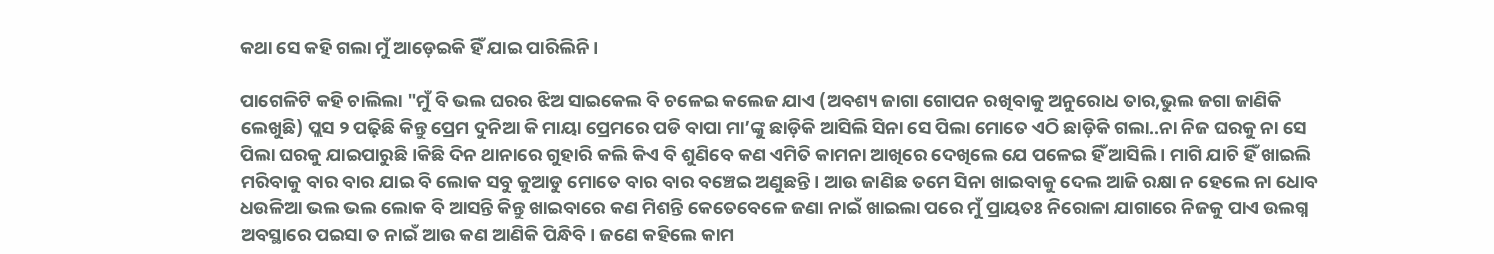କଥା ସେ କହି ଗଲା ମୁଁ ଆଡ଼େଇକି ହିଁ ଯାଇ ପାରିଲିନି ।

ପାଗେଳିଟି କହି ଚାଲିଲା "ମୁଁ ବି ଭଲ ଘରର ଝିଅ ସାଇକେଲ ବି ଚଳେଇ କଲେଜ ଯାଏ (ଅବଶ୍ୟ ଜାଗା ଗୋପନ ରଖିବାକୁ ଅନୁରୋଧ ତାର,ଭୁଲ ଜଗା ଜାଣିକି ଲେଖୁଛି) ପ୍ଲସ ୨ ପଢ଼ିଛି କିନ୍ତୁ ପ୍ରେମ ଦୁନିଆ କି ମାୟା ପ୍ରେମରେ ପଡି ବାପା ମା’ଙ୍କୁ ଛାଡ଼ିକି ଆସିଲି ସିନା ସେ ପିଲା ମୋତେ ଏଠି ଛାଡ଼ିକି ଗଲା..ନା ନିଜ ଘରକୁ ନା ସେ ପିଲା ଘରକୁ ଯାଇପାରୁଛି ।କିଛି ଦିନ ଥାନାରେ ଗୁହାରି କଲି କିଏ ବି ଶୁଣିବେ କଣ ଏମିତି କାମନା ଆଖିରେ ଦେଖିଲେ ଯେ ପଳେଇ ହିଁ ଆସିଲି । ମାଗି ଯାଚି ହିଁ ଖାଇଲି ମରିବାକୁ ବାର ବାର ଯାଇ ବି ଲୋକ ସବୁ କୁଆଡୁ ମୋତେ ବାର ବାର ବଞ୍ଚେଇ ଅଣୁଛନ୍ତି। ଆଉ ଜାଣିଛ ତମେ ସିନା ଖାଇବାକୁ ଦେଲ ଆଜି ରକ୍ଷା ନ ହେଲେ ନା ଧୋବ ଧଉଳିଆ ଭଲ ଭଲ ଲୋକ ବି ଆସନ୍ତି କିନ୍ତୁ ଖାଇବାରେ କଣ ମିଶନ୍ତି କେତେବେଳେ ଜଣା ନାଇଁ ଖାଇଲା ପରେ ମୁଁ ପ୍ରାୟତଃ ନିରୋଳା ଯାଗାରେ ନିଜକୁ ପାଏ ଉଲଗ୍ନ ଅବସ୍ଥାରେ ପଇସା ତ ନାଇଁ ଆଉ କଣ ଆଣିକି ପିନ୍ଧିବି। ଜଣେ କହିଲେ କାମ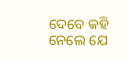ଦେବେ କହି ନେଲେ ଯେ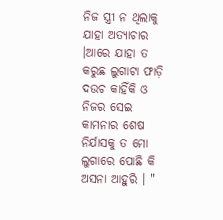ନିଜ ସ୍ତ୍ରୀ ନ ଥିଲାକୁ ଯାହା ଅତ୍ୟାଚାର ।ଆରେ ଯାହା ତ କରୁଛ ଲୁଗାଟା ଫାଡ଼ି ଦଉଚ କାହିଁକି ଓ ନିଜର ସେଇ କାମନାର ଶେଷ ନିର୍ଯାସକୁ ତ ମୋ ଲୁଗାରେ ପୋଛି କି ଅସନା ଆହୁରି । "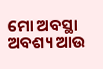ମୋ ଅବସ୍ଥା ଅବଶ୍ୟ ଆଉ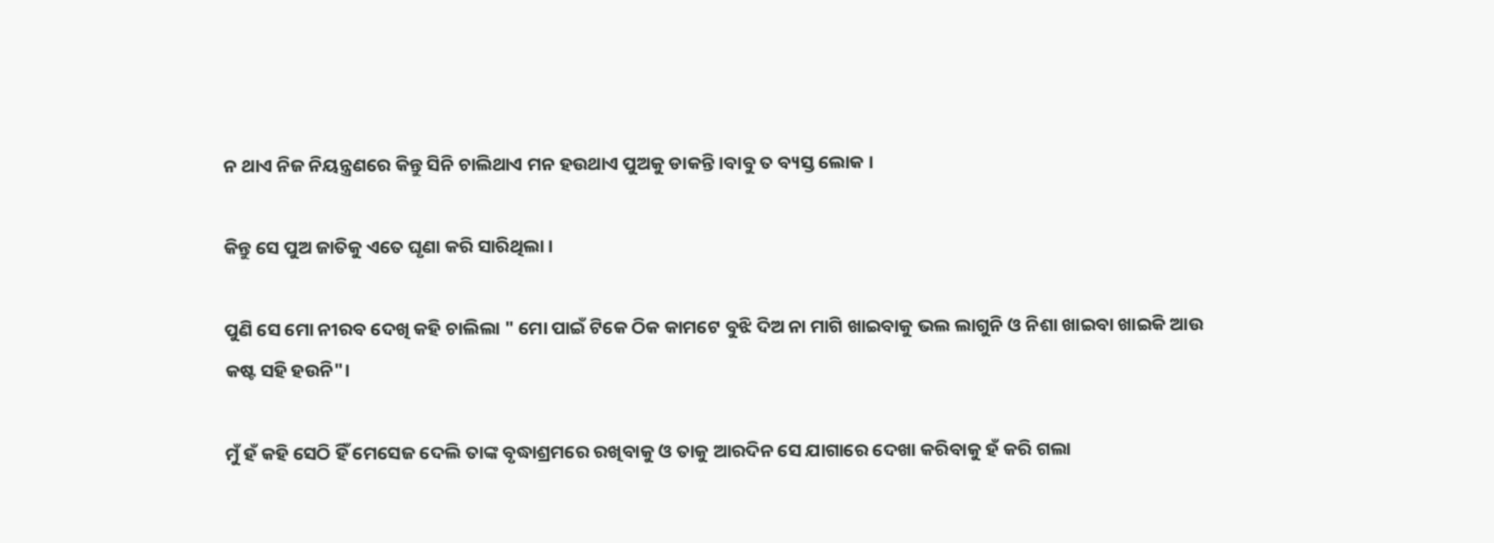ନ ଥାଏ ନିଜ ନିୟନ୍ତ୍ରଣରେ କିନ୍ତୁ ସିନି ଚାଲିଥାଏ ମନ ହଉଥାଏ ପୁଅକୁ ଡାକନ୍ତି।ବାବୁ ତ ବ୍ୟସ୍ତ ଲୋକ ।

କିନ୍ତୁ ସେ ପୁଅ ଜାତିକୁ ଏତେ ଘୃଣା କରି ସାରିଥିଲା ।

ପୁଣି ସେ ମୋ ନୀରବ ଦେଖି କହି ଚାଲିଲା " ମୋ ପାଇଁ ଟିକେ ଠିକ କାମଟେ ବୁଝି ଦିଅ ନା ମାଗି ଖାଇବାକୁ ଭଲ ଲାଗୁନି ଓ ନିଶା ଖାଇବା ଖାଇକି ଆଉ କଷ୍ଟ ସହି ହଉନି"।

ମୁଁ ହଁ କହି ସେଠି ହିଁ ମେସେଜ ଦେଲି ତାଙ୍କ ବୃଦ୍ଧାଶ୍ରମରେ ରଖିବାକୁ ଓ ତାକୁ ଆରଦିନ ସେ ଯାଗାରେ ଦେଖା କରିବାକୁ ହଁ କରି ଗଲା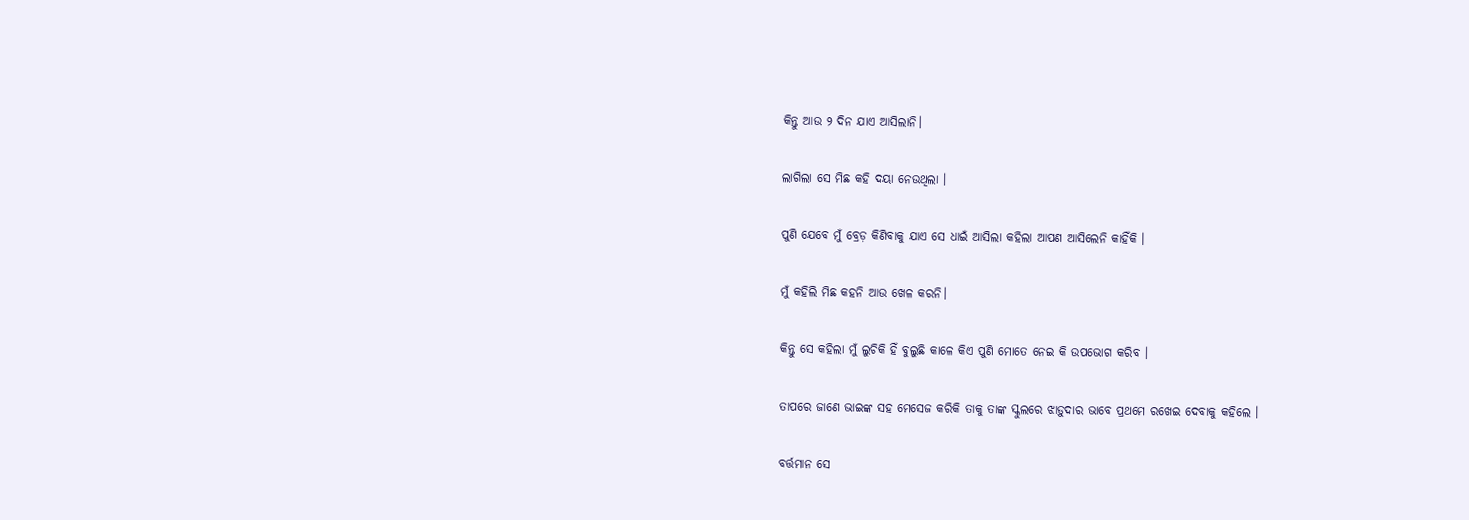କିନ୍ତୁ ଆଉ ୨ ଦିନ ଯାଏ ଆସିଲାନି।

ଲାଗିଲା ସେ ମିଛ କହି ଦୟା ନେଉଥିଲା ।

ପୁଣି ଯେବେ ମୁଁ ବ୍ରେଡ଼ କିଣିବାକୁ ଯାଏ ସେ ଧାଇଁ ଆସିଲା କହିଲା ଆପଣ ଆସିଲେନି କାହିଁକି ।

ମୁଁ କହିଲି ମିଛ କହନି ଆଉ ଖେଳ କରନି।

କିନ୍ତୁ ସେ କହିଲା ମୁଁ ଲୁଚିକି ହିଁ ବୁଲୁଛି କାଳେ କିଏ ପୁଣି ମୋତେ ନେଇ କି ଉପଭୋଗ କରିବ ।

ତାପରେ ଜାଣେ ଭାଇଙ୍କ ସହ ମେସେଜ କରିକି ତାକୁ ତାଙ୍କ ସ୍କୁଲରେ ଝାଡ଼ୁଦାର ଭାବେ ପ୍ରଥମେ ରଖେଇ ଦେବାକୁ କହିଲେ ।

ବର୍ତ୍ତମାନ ସେ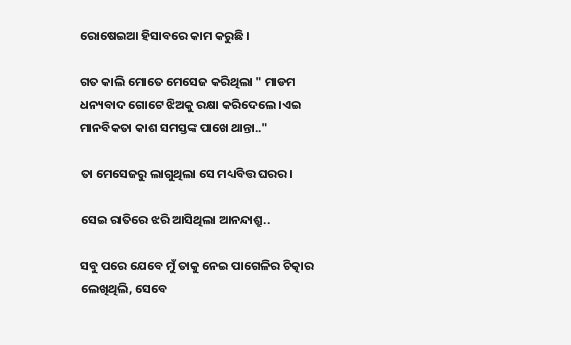ରୋଷେଇଆ ହିସାବରେ କାମ କରୁଛି ।

ଗତ କାଲି ମୋତେ ମେସେଜ କରିଥିଲା " ମାଡମ ଧନ୍ୟବାଦ ଗୋଟେ ଝିଅକୁ ରକ୍ଷା କରିଦେଲେ ।ଏଇ ମାନବିକତା କାଶ ସମସ୍ତଙ୍କ ପାଖେ ଥାନ୍ତା.."

ତା ମେସେଜରୁ ଲାଗୁଥିଲା ସେ ମଧ୍ୟବିତ୍ତ ଘରର।

ସେଇ ରାତିରେ ଝରି ଆସିଥିଲା ଆନନ୍ଦାଶ୍ରୁ..

ସବୁ ପରେ ଯେବେ ମୁଁ ତାକୁ ନେଇ ପାଗେଳିର ଚିତ୍କାର ଲେଖିଥିଲି, ସେବେ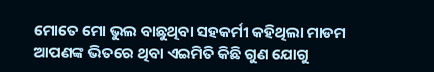ମୋତେ ମୋ ଭୁଲ ବାଛୁଥିବା ସହକର୍ମୀ କହିଥିଲା ମାଡମ ଆପଣଙ୍କ ଭିତରେ ଥିବା ଏଇମିତି କିଛି ଗୁଣ ଯୋଗୁ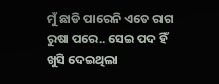ମୁଁ ଛାଡି ପାରେନି ଏତେ ରାଗ ରୁଷା ପରେ.. ସେଇ ପଦ ହିଁ ଖୁସି ଦେଇଥିଲା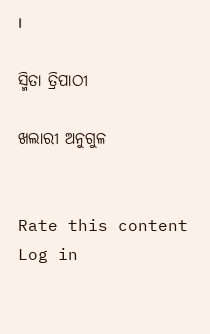।

ସ୍ମିତା ତ୍ରିପାଠୀ

ଖଲାରୀ ଅନୁଗୁଳ


Rate this content
Log in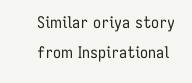Similar oriya story from Inspirational